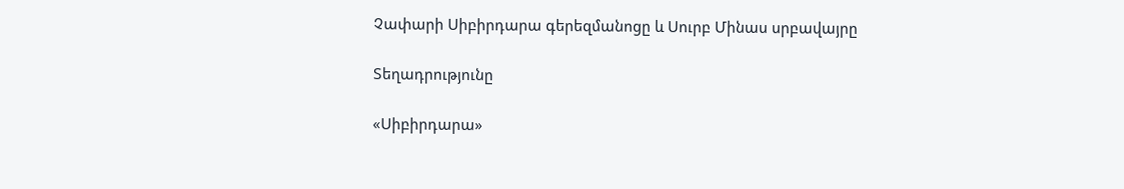Չափարի Սիբիրդարա գերեզմանոցը և Սուրբ Մինաս սրբավայրը

Տեղադրությունը

«Սիբիրդարա»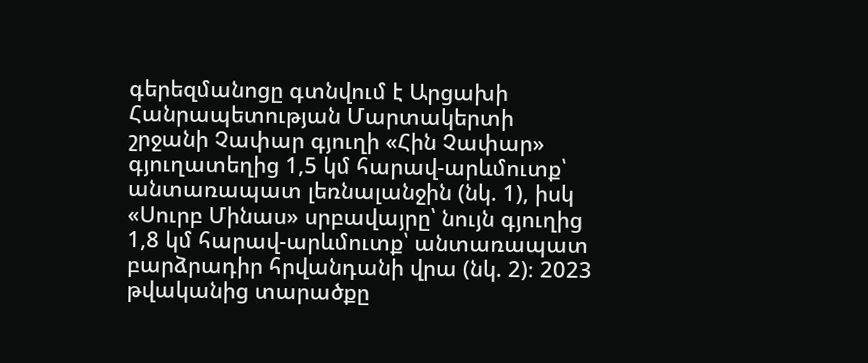գերեզմանոցը գտնվում է Արցախի Հանրապետության Մարտակերտի շրջանի Չափար գյուղի «Հին Չափար» գյուղատեղից 1,5 կմ հարավ-արևմուտք՝ անտառապատ լեռնալանջին (նկ. 1), իսկ «Սուրբ Մինաս» սրբավայրը՝ նույն գյուղից 1,8 կմ հարավ-արևմուտք՝ անտառապատ բարձրադիր հրվանդանի վրա (նկ. 2)։ 2023 թվականից տարածքը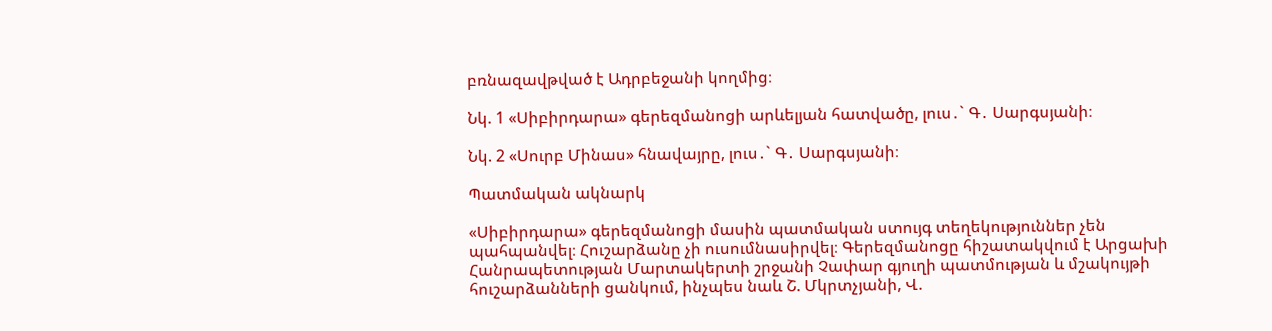բռնազավթված է Ադրբեջանի կողմից։

Նկ. 1 «Սիբիրդարա» գերեզմանոցի արևելյան հատվածը, լուս․` Գ․ Սարգսյանի։

Նկ. 2 «Սուրբ Մինաս» հնավայրը, լուս․` Գ․ Սարգսյանի։

Պատմական ակնարկ

«Սիբիրդարա» գերեզմանոցի մասին պատմական ստույգ տեղեկություններ չեն պահպանվել։ Հուշարձանը չի ուսումնասիրվել։ Գերեզմանոցը հիշատակվում է Արցախի Հանրապետության Մարտակերտի շրջանի Չափար գյուղի պատմության և մշակույթի հուշարձանների ցանկում, ինչպես նաև Շ. Մկրտչյանի, Վ.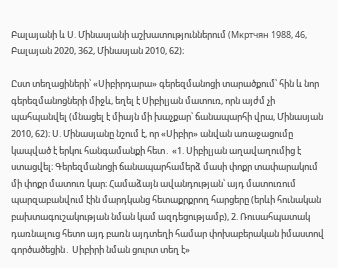Բալայանի և Ս. Մինասյանի աշխատություններում (Мкртчян 1988, 46, Բալայան 2020, 362, Մինասյան 2010, 62)։

Ըստ տեղացիների՝ «Սիբիրդարա» գերեզմանոցի տարածքում՝ հին և նոր գերեզմանոցների միջև, եղել է Սիբիլյան մատուռ, որն այժմ չի պահպանվել (մնացել է միայն մի խաչքար՝ ճանապարհի վրա, Մինասյան 2010, 62)։ Ս. Մինասյանը նշում է, որ «Սիբիր» անվան առաջացումը կապված է երկու հանգամանքի հետ․ «1. Սիբիլյան աղավաղումից է ստացվել։ Գերեզմանոցի ճանապարհամերձ մասի փոքր տափարակում մի փոքր մատուռ կար։ Համաձայն ավանդության՝ այդ մատուռում պարզաբանվում էին մարդկանց հետաքրքրող հարցերը (երևի հունական բախտագուշակության նման կամ ազդեցությամբ), 2. Ռուսահպատակ դառնալուց հետո այդ բառն այդտեղի համար փոխաբերական իմաստով գործածեցին․ Սիբիրի նման ցուրտ տեղ է»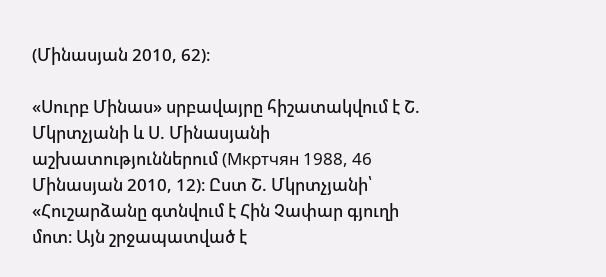(Մինասյան 2010, 62)։

«Սուրբ Մինաս» սրբավայրը հիշատակվում է Շ. Մկրտչյանի և Ս. Մինասյանի աշխատություններում (Мкртчян 1988, 46 Մինասյան 2010, 12)։ Ըստ Շ. Մկրտչյանի՝ «Հուշարձանը գտնվում է Հին Չափար գյուղի մոտ։ Այն շրջապատված է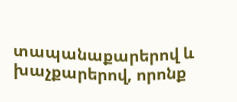տապանաքարերով և խաչքարերով, որոնք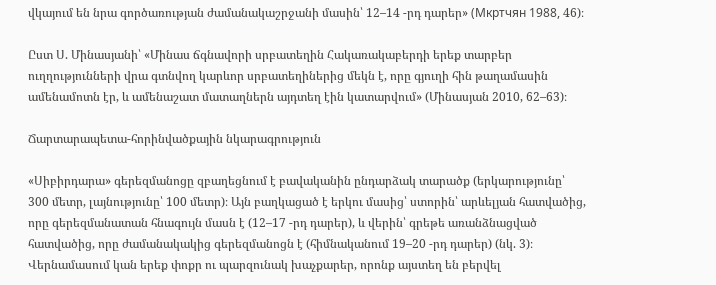վկայում են նրա գործառության ժամանակաշրջանի մասին՝ 12–14 -րդ դարեր» (Мкртчян 1988, 46)։

Ըստ Ս. Մինասյանի՝ «Մինաս ճգնավորի սրբատեղին Հակառակաբերդի երեք տարբեր ուղղությունների վրա գտնվող կարևոր սրբատեղիներից մեկն է, որը գյուղի հին թաղամասին ամենամոտն էր, և ամենաշատ մատաղներն այդտեղ էին կատարվում» (Մինասյան 2010, 62–63)։

Ճարտարապետա-հորինվածքային նկարագրություն

«Սիբիրդարա» գերեզմանոցը զբաղեցնում է բավականին ընդարձակ տարածք (երկարությունը՝ 300 մետր, լայնությունը՝ 100 մետր)։ Այն բաղկացած է երկու մասից՝ ստորին՝ արևելյան հատվածից, որը գերեզմանատան հնագույն մասն է (12–17 -րդ դարեր), և վերին՝ գրեթե առանձնացված հատվածից, որը ժամանակակից գերեզմանոցն է (հիմնականում 19–20 -րդ դարեր) (նկ. 3)։ Վերնամասում կան երեք փոքր ու պարզունակ խաչքարեր, որոնք այստեղ են բերվել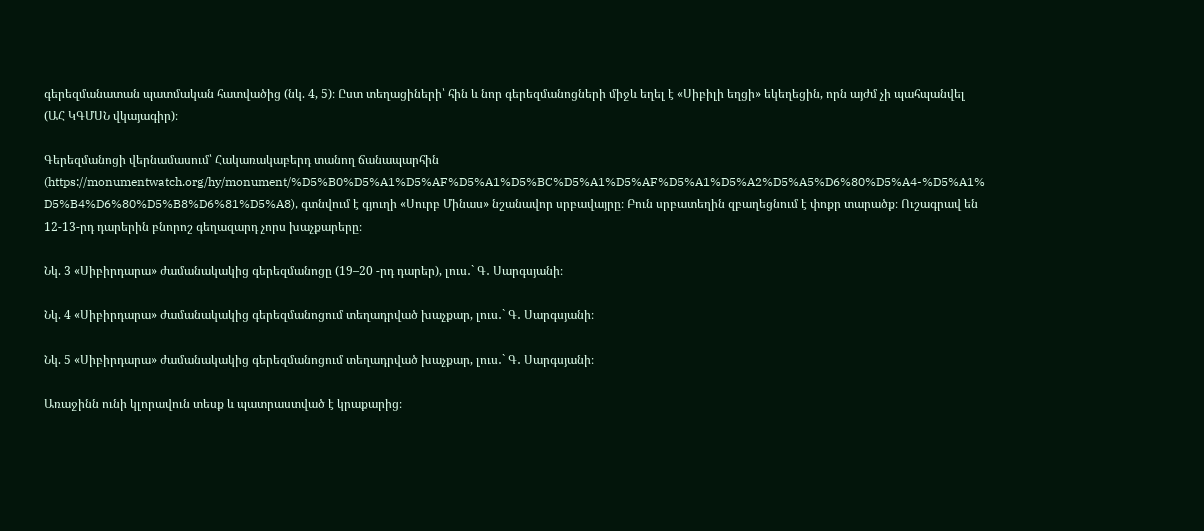գերեզմանատան պատմական հատվածից (նկ. 4, 5)։ Ըստ տեղացիների՝ հին և նոր գերեզմանոցների միջև եղել է «Սիբիլի եղցի» եկեղեցին, որն այժմ չի պահպանվել (ԱՀ ԿԳՄՍՆ վկայագիր)։

Գերեզմանոցի վերնամասում՝ Հակառակաբերդ տանող ճանապարհին (https://monumentwatch.org/hy/monument/%D5%B0%D5%A1%D5%AF%D5%A1%D5%BC%D5%A1%D5%AF%D5%A1%D5%A2%D5%A5%D6%80%D5%A4-%D5%A1% D5%B4%D6%80%D5%B8%D6%81%D5%A8), գտնվում է գյուղի «Սուրբ Մինաս» նշանավոր սրբավայրը։ Բուն սրբատեղին զբաղեցնում է փոքր տարածք։ Ուշագրավ են 12-13-րդ դարերին բնորոշ գեղազարդ չորս խաչքարերը։

Նկ. 3 «Սիբիրդարա» ժամանակակից գերեզմանոցը (19–20 -րդ դարեր), լուս․` Գ․ Սարգսյանի։

Նկ. 4 «Սիբիրդարա» ժամանակակից գերեզմանոցում տեղադրված խաչքար, լուս․` Գ․ Սարգսյանի։

Նկ. 5 «Սիբիրդարա» ժամանակակից գերեզմանոցում տեղադրված խաչքար, լուս․` Գ․ Սարգսյանի։

Առաջինն ունի կլորավուն տեսք և պատրաստված է կրաքարից։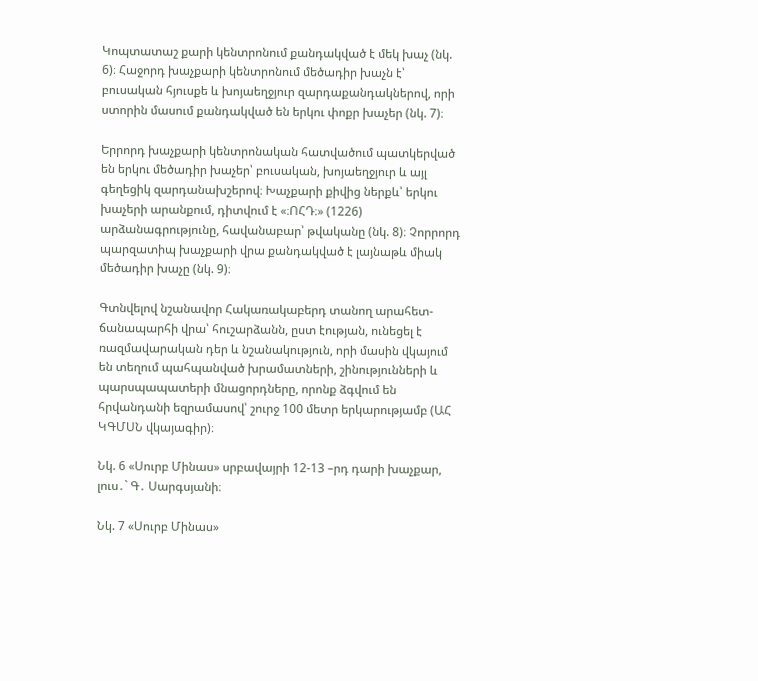Կոպտատաշ քարի կենտրոնում քանդակված է մեկ խաչ (նկ. 6)։ Հաջորդ խաչքարի կենտրոնում մեծադիր խաչն է՝ բուսական հյուսքե և խոյաեղջյուր զարդաքանդակներով, որի ստորին մասում քանդակված են երկու փոքր խաչեր (նկ. 7)։

Երրորդ խաչքարի կենտրոնական հատվածում պատկերված են երկու մեծադիր խաչեր՝ բուսական, խոյաեղջյուր և այլ գեղեցիկ զարդանախշերով։ Խաչքարի քիվից ներքև՝ երկու խաչերի արանքում, դիտվում է «։ՈՀԴ։» (1226) արձանագրությունը, հավանաբար՝ թվականը (նկ. 8)։ Չորրորդ պարզատիպ խաչքարի վրա քանդակված է լայնաթև միակ մեծադիր խաչը (նկ. 9)։

Գտնվելով նշանավոր Հակառակաբերդ տանող արահետ-ճանապարհի վրա՝ հուշարձանն, ըստ էության, ունեցել է ռազմավարական դեր և նշանակություն, որի մասին վկայում են տեղում պահպանված խրամատների, շինությունների և պարսպապատերի մնացորդները, որոնք ձգվում են հրվանդանի եզրամասով՝ շուրջ 100 մետր երկարությամբ (ԱՀ ԿԳՄՍՆ վկայագիր)։

Նկ. 6 «Սուրբ Մինաս» սրբավայրի 12-13 –րդ դարի խաչքար, լուս․` Գ․ Սարգսյանի։

Նկ. 7 «Սուրբ Մինաս»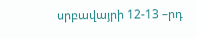սրբավայրի 12-13 –րդ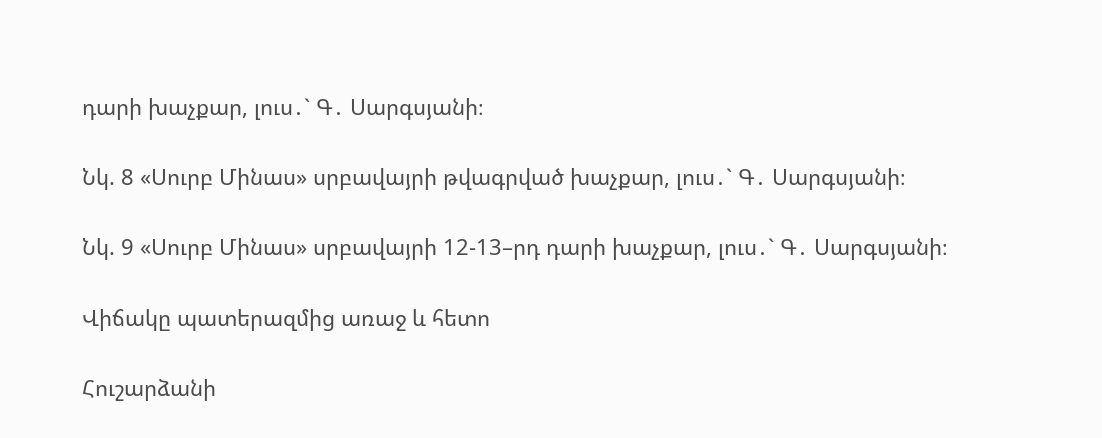դարի խաչքար, լուս․` Գ․ Սարգսյանի։

Նկ. 8 «Սուրբ Մինաս» սրբավայրի թվագրված խաչքար, լուս․` Գ․ Սարգսյանի։

Նկ. 9 «Սուրբ Մինաս» սրբավայրի 12-13–րդ դարի խաչքար, լուս․` Գ․ Սարգսյանի։

Վիճակը պատերազմից առաջ և հետո

Հուշարձանի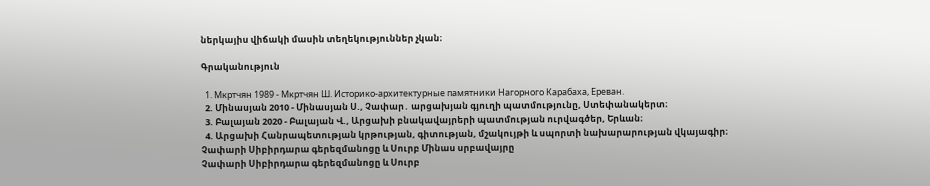ներկայիս վիճակի մասին տեղեկություններ չկան։

Գրականություն

  1. Мкртчян 1989 - Мкртчян Ш. Историко-архитектурные памятники Нагорного Карабаха, Ереван.
  2. Մինասյան 2010 - Մինասյան Ս., Չափար․ արցախյան գյուղի պատմությունը, Ստեփանակերտ։
  3. Բալայան 2020 - Բալայան Վ., Արցախի բնակավայրերի պատմության ուրվագծեր, Երևան։
  4. Արցախի Հանրապետության կրթության, գիտության, մշակույթի և սպորտի նախարարության վկայագիր։
Չափարի Սիբիրդարա գերեզմանոցը և Սուրբ Մինաս սրբավայրը
Չափարի Սիբիրդարա գերեզմանոցը և Սուրբ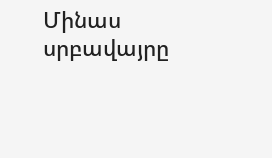Մինաս սրբավայրը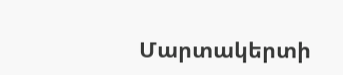Մարտակերտի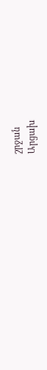շրջան
Արցախ